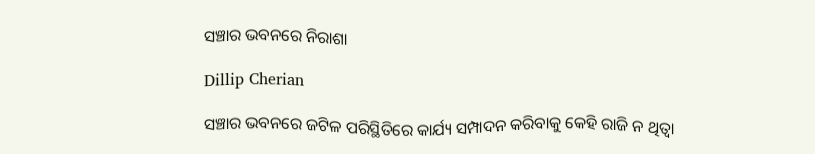ସଞ୍ଚାର ଭବନରେ ନିରାଶା

Dillip Cherian

ସଞ୍ଚାର ଭବନରେ ଜଟିଳ ପରିସ୍ଥିତିରେ କାର୍ଯ୍ୟ ସମ୍ପାଦନ କରିବାକୁ କେହି ରାଜି ନ ଥିତ୍ବା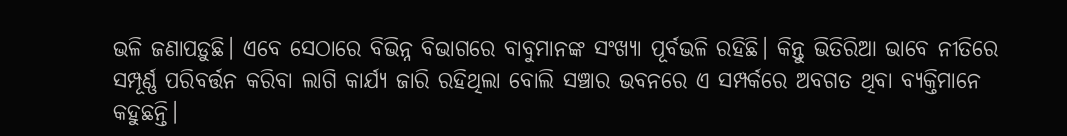ଭଳି ଜଣାପଡ଼ୁଛି। ଏବେ ସେଠାରେ ବିଭିନ୍ନ ବିଭାଗରେ ବାବୁମାନଙ୍କ ସଂଖ୍ୟା ପୂର୍ବଭଳି ରହିଛି। କିନ୍ତୁ ଭିତିରିଆ ଭାବେ ନୀତିରେ ସମ୍ପୂର୍ଣ୍ଣ ପରିବର୍ତ୍ତନ କରିବା ଲାଗି କାର୍ଯ୍ୟ ଜାରି ରହିଥିଲା ବୋଲି ସଞ୍ଚାର ଭବନରେ ଏ ସମ୍ପର୍କରେ ଅବଗତ ଥିବା ବ୍ୟକ୍ତିମାନେ କହୁଛନ୍ତି।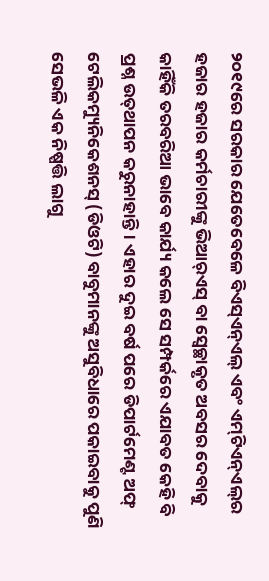୨୦୧୯ରେ ସରକାର ଯେତେବେଳେ ବିଏସ୍‌ଏନ୍‌ଏଲ୍‌ ଏବଂ ଏମ୍‌ଟିଏନ୍‌ଏଲ୍‌ର ହଜାର ହଜାର କର୍ମଚାରୀଙ୍କୁ ଭିଆର୍‌ଏସ୍‌ ବା ସ୍ବେଚ୍ଛାକୃତ ଅବସର ଦେବାକୁ କାହିଁକି ତରବରିଆ ଭାବେ କାର୍ଯ୍ୟ କଲେ ସେ ସମ୍ପର୍କରେ ଏଯାବତ କେହି ବି ପ୍ରଶ୍ନ ଉତ୍‌ଥାପନ କରୁନାହାନ୍ତି। ଏହାର ଦୁଇ ବର୍ଷ ପରେ ଡିପାର୍ଟମେଣ୍ଟ ଅଫ୍‌ ଟେଲିକମ୍ୟୁନିକେଶନସ୍‌ (ଡିଓଟି) ବାବୁମାନଙ୍କୁ ଅସୁବିଧାରେ ପକାଇବାକୁ ପୁଣି ସେଭଳି ଏକ ନିଷ୍ପତ୍ତି ଲାଗୁ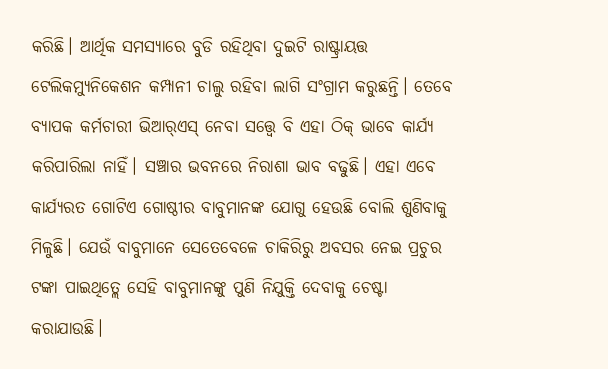କରିଛି। ଆର୍ଥିକ ସମସ୍ୟାରେ ବୁଡି ରହିଥିବା ଦୁଇଟି ରାଷ୍ଟ୍ରାୟତ୍ତ ଟେଲିକମ୍ୟୁନିକେଶନ କମ୍ପାନୀ ଚାଲୁ ରହିବା ଲାଗି ସଂଗ୍ରାମ କରୁଛନ୍ତି। ତେବେ ବ୍ୟାପକ କର୍ମଚାରୀ ଭିଆର୍‌ଏସ୍‌ ନେବା ସତ୍ତ୍ୱେ ବି ଏହା ଠିକ୍‌ ଭାବେ କାର୍ଯ୍ୟ କରିପାରିଲା ନାହିଁ। ସଞ୍ଚାର ଭବନରେ ନିରାଶା ଭାବ ବଢୁଛି। ଏହା ଏବେ କାର୍ଯ୍ୟରତ ଗୋଟିଏ ଗୋଷ୍ଠୀର ବାବୁମାନଙ୍କ ଯୋଗୁ ହେଉଛି ବୋଲି ଶୁଣିବାକୁ ମିଳୁଛି। ଯେଉଁ ବାବୁମାନେ ସେତେବେଳେ ଚାକିରିରୁ ଅବସର ନେଇ ପ୍ରଚୁର ଟଙ୍କା ପାଇଥିତ୍ଲେ ସେହି ବାବୁମାନଙ୍କୁ ପୁଣି ନିଯୁକ୍ତି ଦେବାକୁ ଚେଷ୍ଟା କରାଯାଉଛି।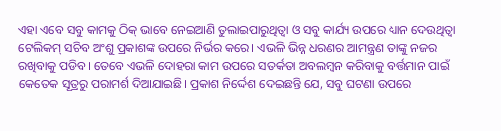ଏହା ଏବେ ସବୁ କାମକୁ ଠିକ୍‌ ଭାବେ ନେଇଆଣି ତୁଲାଇପାରୁଥିତ୍ବା ଓ ସବୁ କାର୍ଯ୍ୟ ଉପରେ ଧ୍ୟାନ ଦେଉଥିତ୍ବା ଟେଲିକମ୍‌ ସଚିବ ଅଂଶୁ ପ୍ରକାଶଙ୍କ ଉପରେ ନିର୍ଭର କରେ। ଏଭଳି ଭିନ୍ନ ଧରଣର ଆମନ୍ତ୍ରଣ ତାଙ୍କୁ ନଜର ରଖିବାକୁ ପଡିବ। ତେବେ ଏଭଳି ଦୋହରା କାମ ଉପରେ ସତର୍କତା ଅବଲମ୍ବନ କରିବାକୁ ବର୍ତ୍ତମାନ ପାଇଁ କେତେକ ସୂତ୍ରରୁ ପରାମର୍ଶ ଦିଆଯାଇଛି। ପ୍ରକାଶ ନିର୍ଦ୍ଦେଶ ଦେଇଛନ୍ତି ଯେ, ସବୁ ଘଟଣା ଉପରେ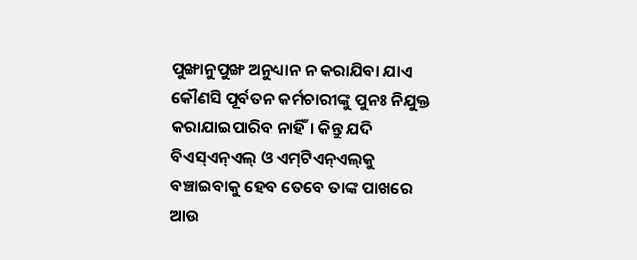ପୁଙ୍ଖାନୁପୁଙ୍ଖ ଅନୁଧ୍ୟାନ ନ କରାଯିବା ଯାଏ କୌଣସି ପୂର୍ବତନ କର୍ମଚାରୀଙ୍କୁ ପୁନଃ ନିଯୁକ୍ତ କରାଯାଇପାରିବ ନାହିଁ। କିନ୍ତୁ ଯଦି ବିଏସ୍‌ଏନ୍‌ଏଲ୍‌ ଓ ଏମ୍‌ଟିଏନ୍‌ଏଲ୍‌କୁ ବଞ୍ଚାଇବାକୁ ହେବ ତେବେ ତାଙ୍କ ପାଖରେ ଆଉ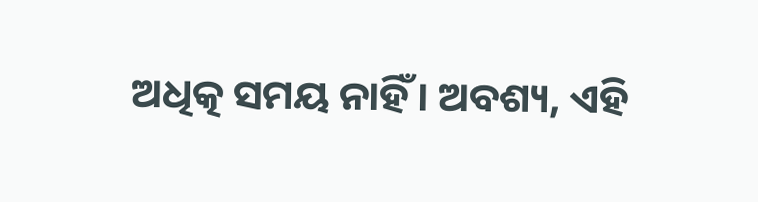ଅଧିତ୍କ ସମୟ ନାହିଁ। ଅବଶ୍ୟ, ଏହି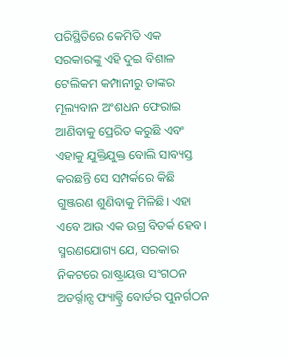ପରିସ୍ଥିତିରେ କେମିତି ଏକ ସରକାରଙ୍କୁ ଏହି ଦୁଇ ବିଶାଳ ଟେଲିକମ କମ୍ପାନୀରୁ ତାଙ୍କର ମୂଲ୍ୟବାନ ଅଂଶଧନ ଫେରାଇ ଆଣିବାକୁ ପ୍ରେରିତ କରୁଛି ଏବଂ ଏହାକୁ ଯୁକ୍ତିଯୁକ୍ତ ବୋଲି ସାବ୍ୟସ୍ତ କରଛନ୍ତି ସେ ସମ୍ପର୍କରେ କିଛି ଗୁଞ୍ଜରଣ ଶୁଣିବାକୁ ମିଳିଛି। ଏହା ଏବେ ଆଉ ଏକ ଉଗ୍ର ବିତର୍କ ହେବ। ସ୍ମରଣଯୋଗ୍ୟ ଯେ, ସରକାର ନିକଟରେ ରାଷ୍ଟ୍ରାୟତ୍ତ ସଂଗଠନ ଅଡର୍ର୍ନାନ୍ସ ଫ୍ୟାକ୍ଟ୍ରି ବୋର୍ଡର ପୁନର୍ଗଠନ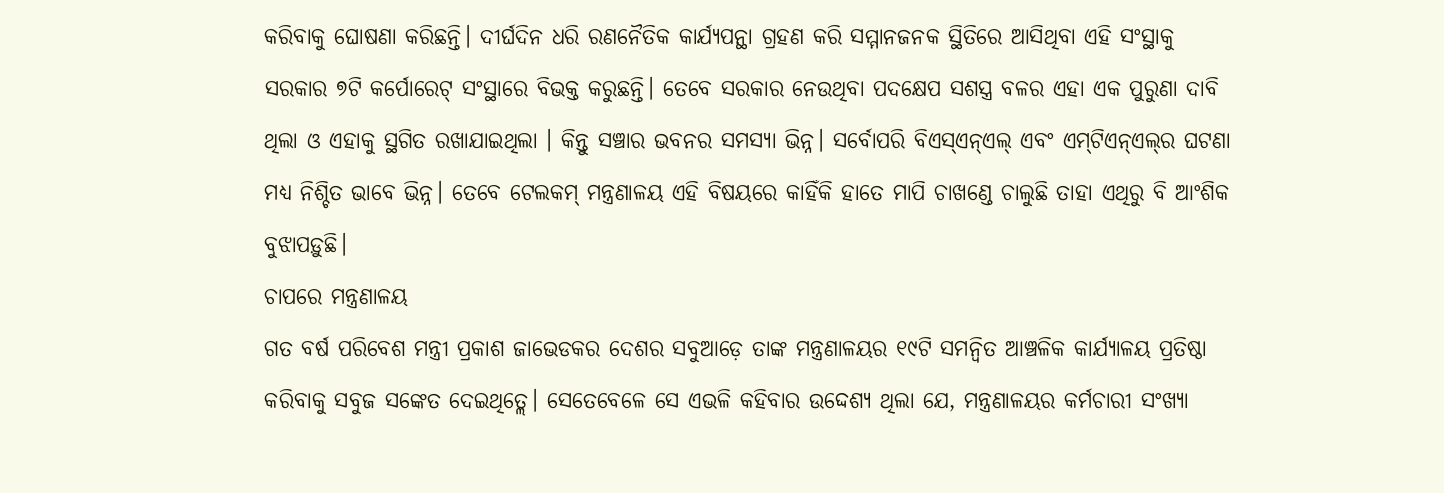କରିବାକୁ ଘୋଷଣା କରିଛନ୍ତି। ଦୀର୍ଘଦିନ ଧରି ରଣନୈତିକ କାର୍ଯ୍ୟପନ୍ଥା ଗ୍ରହଣ କରି ସମ୍ମାନଜନକ ସ୍ଥିତିରେ ଆସିଥିବା ଏହି ସଂସ୍ଥାକୁ ସରକାର ୭ଟି କର୍ପୋରେଟ୍‌ ସଂସ୍ଥାରେ ବିଭକ୍ତ କରୁଛନ୍ତି। ତେବେ ସରକାର ନେଉଥିବା ପଦକ୍ଷେପ ସଶସ୍ତ୍ର ବଳର ଏହା ଏକ ପୁରୁଣା ଦାବି ଥିଲା ଓ ଏହାକୁ ସ୍ଥଗିତ ରଖାଯାଇଥିଲା । କିନ୍ତୁ ସଞ୍ଚାର ଭବନର ସମସ୍ୟା ଭିନ୍ନ। ସର୍ବୋପରି ବିଏସ୍‌ଏନ୍‌ଏଲ୍‌ ଏବଂ ଏମ୍‌ଟିଏନ୍‌ଏଲ୍‌ର ଘଟଣା ମଧ୍ୟ ନିଶ୍ଚିତ ଭାବେ ଭିନ୍ନ। ତେବେ ଟେଲକମ୍‌ ମନ୍ତ୍ରଣାଳୟ ଏହି ବିଷୟରେ କାହିଁକି ହାତେ ମାପି ଚାଖଣ୍ଡେ ଚାଲୁଛି ତାହା ଏଥିରୁ ବି ଆଂଶିକ ବୁଝାପଡ଼ୁଛି।
ଚାପରେ ମନ୍ତ୍ରଣାଳୟ
ଗତ ବର୍ଷ ପରିବେଶ ମନ୍ତ୍ରୀ ପ୍ରକାଶ ଜାଭେଡକର ଦେଶର ସବୁଆଡ଼େ ତାଙ୍କ ମନ୍ତ୍ରଣାଳୟର ୧୯ଟି ସମନ୍ବିତ ଆଞ୍ଚଳିକ କାର୍ଯ୍ୟାଳୟ ପ୍ରତିଷ୍ଠା କରିବାକୁ ସବୁଜ ସଙ୍କେତ ଦେଇଥିତ୍ଲେ। ସେତେବେଳେ ସେ ଏଭଳି କହିବାର ଉଦ୍ଦେଶ୍ୟ ଥିଲା ଯେ, ମନ୍ତ୍ରଣାଳୟର କର୍ମଚାରୀ ସଂଖ୍ୟା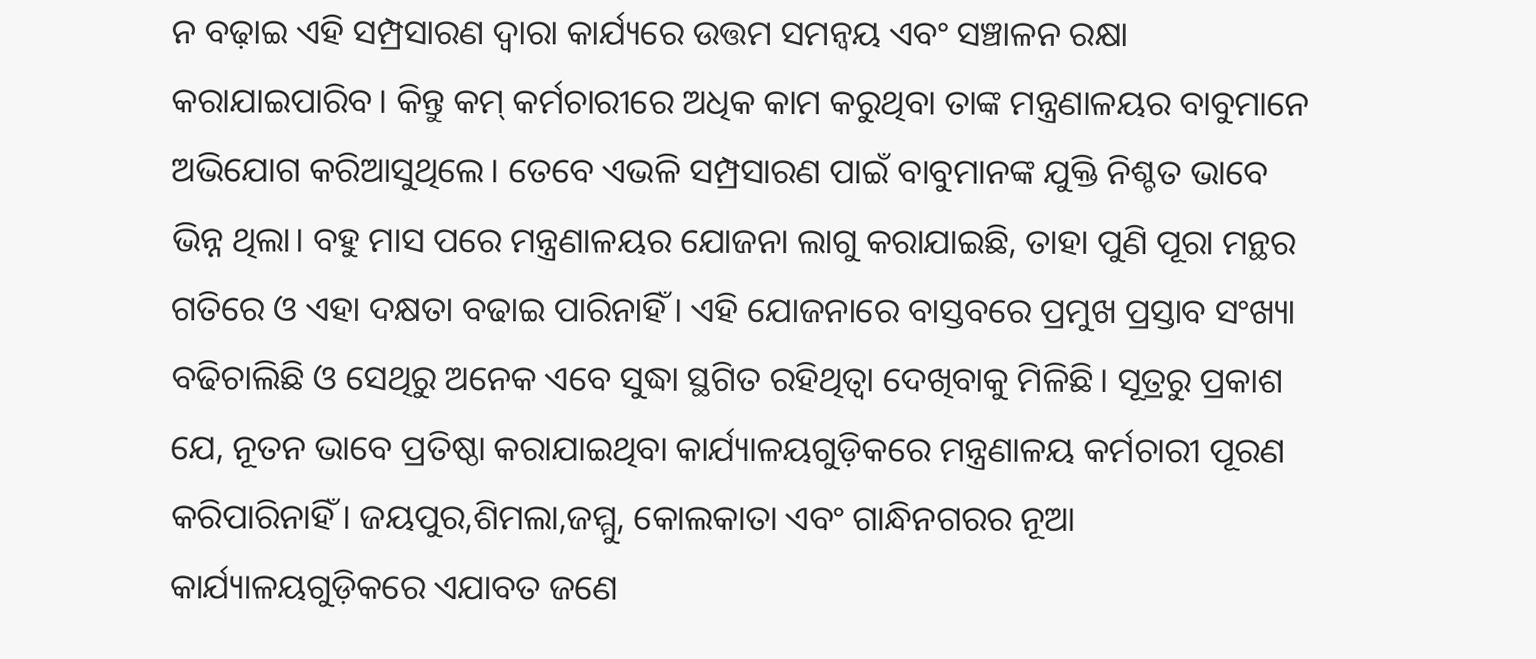ନ ବଢ଼ାଇ ଏହି ସମ୍ପ୍ରସାରଣ ଦ୍ୱାରା କାର୍ଯ୍ୟରେ ଉତ୍ତମ ସମନ୍ବୟ ଏବଂ ସଞ୍ଚାଳନ ରକ୍ଷା କରାଯାଇପାରିବ। କିନ୍ତୁ କମ୍‌ କର୍ମଚାରୀରେ ଅଧିକ କାମ କରୁଥିବା ତାଙ୍କ ମନ୍ତ୍ରଣାଳୟର ବାବୁମାନେ ଅଭିଯୋଗ କରିଆସୁଥିଲେ। ତେବେ ଏଭଳି ସମ୍ପ୍ରସାରଣ ପାଇଁ ବାବୁମାନଙ୍କ ଯୁକ୍ତି ନିଶ୍ଚତ ଭାବେ ଭିନ୍ନ ଥିଲା। ବହୁ ମାସ ପରେ ମନ୍ତ୍ରଣାଳୟର ଯୋଜନା ଲାଗୁ କରାଯାଇଛି, ତାହା ପୁଣି ପୂରା ମନ୍ଥର ଗତିରେ ଓ ଏହା ଦକ୍ଷତା ବଢାଇ ପାରିନାହିଁ। ଏହି ଯୋଜନାରେ ବାସ୍ତବରେ ପ୍ରମୁଖ ପ୍ରସ୍ତାବ ସଂଖ୍ୟା ବଢିଚାଲିଛି ଓ ସେଥିରୁ ଅନେକ ଏବେ ସୁଦ୍ଧା ସ୍ଥଗିତ ରହିଥିତ୍ବା ଦେଖିବାକୁ ମିଳିଛି। ସୂତ୍ରରୁ ପ୍ରକାଶ ଯେ, ନୂତନ ଭାବେ ପ୍ରତିଷ୍ଠା କରାଯାଇଥିବା କାର୍ଯ୍ୟାଳୟଗୁଡ଼ିକରେ ମନ୍ତ୍ରଣାଳୟ କର୍ମଚାରୀ ପୂରଣ କରିପାରିନାହିଁ। ଜୟପୁର,ଶିମଲା,ଜମ୍ମୁ, କୋଲକାତା ଏବଂ ଗାନ୍ଧିନଗରର ନୂଆ କାର୍ଯ୍ୟାଳୟଗୁଡ଼ିକରେ ଏଯାବତ ଜଣେ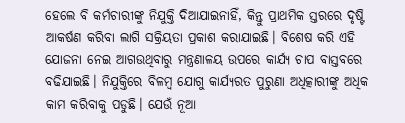ହେଲେ ବି କର୍ମଚାରୀଙ୍କୁ ନିଯୁକ୍ତି ଦିଆଯାଇନାହିଁ, କିନ୍ତୁ ପ୍ରାଥମିକ ସ୍ତରରେ ଦୃଷ୍ଟି ଆକର୍ଷଣ କରିବା ଲାଗି ସକ୍ରିୟତା ପ୍ରକାଶ କରାଯାଇଛି। ବିଶେଷ କରି ଏହି ଯୋଜନା ନେଇ ଆଗଉଥିବାରୁ ମନ୍ତ୍ରଣାଳୟ ଉପରେ କାର୍ଯ୍ୟ ଚାପ ବାସ୍ତବରେ ବଢିଯାଇଛି। ନିଯୁକ୍ତିରେ ବିଳମ୍ବ ଯୋଗୁ କାର୍ଯ୍ୟରତ ପୁରୁଣା ଅଧିତ୍କାରୀଙ୍କୁ ଅଧିକ କାମ କରିବାକୁ ପଡୁଛି। ଯେଉଁ ନୂଆ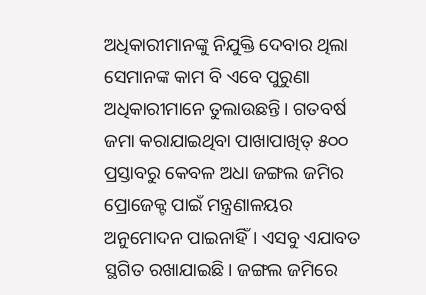ଅଧିକାରୀମାନଙ୍କୁ ନିଯୁକ୍ତି ଦେବାର ଥିଲା ସେମାନଙ୍କ କାମ ବି ଏବେ ପୁରୁଣା ଅଧିକାରୀମାନେ ତୁଲାଉଛନ୍ତି। ଗତବର୍ଷ ଜମା କରାଯାଇଥିବା ପାଖାପାଖିତ୍ ୫୦୦ ପ୍ରସ୍ତାବରୁ କେବଳ ଅଧା ଜଙ୍ଗଲ ଜମିର ପ୍ରୋଜେକ୍ଟ ପାଇଁ ମନ୍ତ୍ରଣାଳୟର ଅନୁମୋଦନ ପାଇନାହିଁ। ଏସବୁ ଏଯାବତ ସ୍ଥଗିତ ରଖାଯାଇଛି। ଜଙ୍ଗଲ ଜମିରେ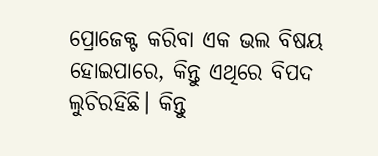ପ୍ରୋଜେକ୍ଟ କରିବା ଏକ ଭଲ ବିଷୟ ହୋଇପାରେ, କିନ୍ତୁ ଏଥିରେ ବିପଦ ଲୁଚିରହିଛି। କିନ୍ତୁ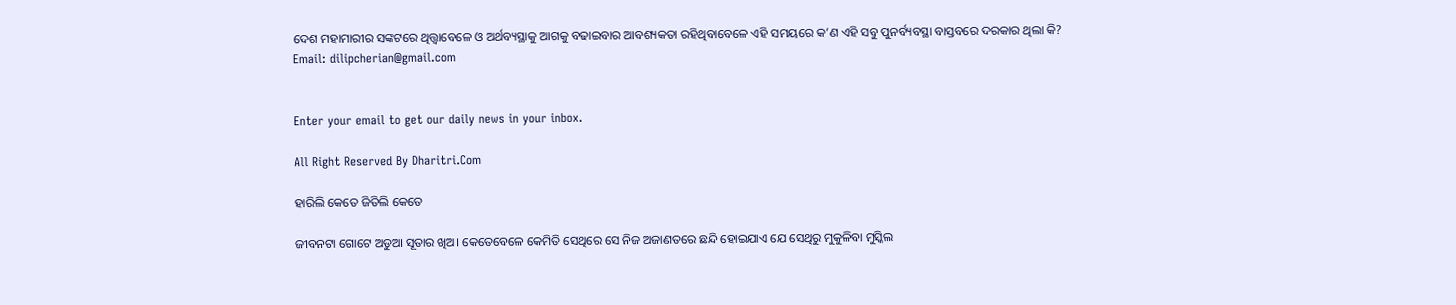ଦେଶ ମହାମାରୀର ସଙ୍କଟରେ ଥିତ୍ତ୍ବାବେଳେ ଓ ଅର୍ଥବ୍ୟସ୍ଥାକୁ ଆଗକୁ ବଢାଇବାର ଆବଶ୍ୟକତା ରହିଥିବାବେଳେ ଏହି ସମୟରେ କ’ଣ ଏହି ସବୁ ପୁନର୍ବ୍ୟବସ୍ଥା ବାସ୍ତବରେ ଦରକାର ଥିଲା କି?
Email: dilipcherian@gmail.com


Enter your email to get our daily news in your inbox.

All Right Reserved By Dharitri.Com

ହାରିଲି କେତେ ଜିତିଲି କେତେ

ଜୀବନଟା ଗୋଟେ ଅଡୁଆ ସୂତାର ଖିଅ। କେତେବେଳେ କେମିତି ସେଥିରେ ସେ ନିଜ ଅଜାଣତରେ ଛନ୍ଦି ହୋଇଯାଏ ଯେ ସେଥିରୁ ମୁକୁଳିବା ମୁସ୍କିଲ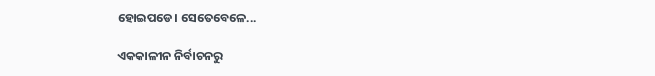ହୋଇପଡେ। ସେତେବେଳେ...

ଏକକାଳୀନ ନିର୍ବାଚନରୁ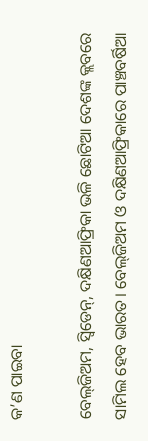କ’ଣ ପାଇବା

ବେଲ୍‌ଜିଅମ, ସ୍ବିଡେନ୍‌, ଦକ୍ଷିଣଆଫ୍ରିକା ଭଳି ଛୋଟିଆ ଦେଶଙ୍କ କ୍ଲବରେ ସାମିଲ ହେବ ଭାରତ। ବେଲ୍‌ଜିଅମ ଓ ଦକ୍ଷିଣଆଫ୍ରିକାରେ ପାଞ୍ଚବର୍ଷିଆ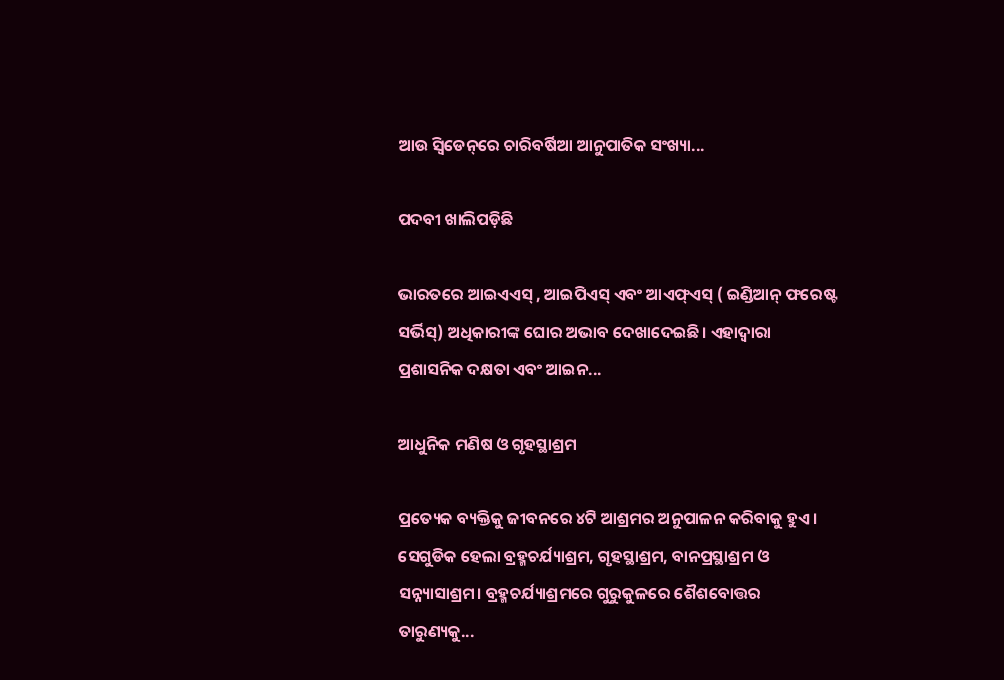ଆଉ ସ୍ବିଡେନ୍‌ରେ ଚାରିବର୍ଷିଆ ଆନୁପାତିକ ସଂଖ୍ୟା...

ପଦବୀ ଖାଲିପଡ଼ିଛି

ଭାରତରେ ଆଇଏଏସ୍‌ , ଆଇପିଏସ୍‌ ଏବଂ ଆଏଫ୍‌ଏସ୍‌ ( ଇଣ୍ଡିଆନ୍‌ ଫରେଷ୍ଟ ସର୍ଭିସ୍‌) ଅଧିକାରୀଙ୍କ ଘୋର ଅଭାବ ଦେଖାଦେଇଛି। ଏହାଦ୍ୱାରା ପ୍ରଶାସନିକ ଦକ୍ଷତା ଏବଂ ଆଇନ...

ଆଧୁନିକ ମଣିଷ ଓ ଗୃହସ୍ଥାଶ୍ରମ

ପ୍ରତ୍ୟେକ ବ୍ୟକ୍ତିକୁ ଜୀବନରେ ୪ଟି ଆଶ୍ରମର ଅନୁପାଳନ କରିବାକୁ ହୁଏ। ସେଗୁଡିକ ହେଲା ବ୍ରହ୍ମଚର୍ଯ୍ୟାଶ୍ରମ, ଗୃହସ୍ଥାଶ୍ରମ, ବାନପ୍ରସ୍ଥାଶ୍ରମ ଓ ସନ୍ନ୍ୟାସାଶ୍ରମ। ବ୍ରହ୍ମଚର୍ଯ୍ୟାଶ୍ରମରେ ଗୁରୁକୁଳରେ ଶୈଶବୋତ୍ତର ତାରୁଣ୍ୟକୁ...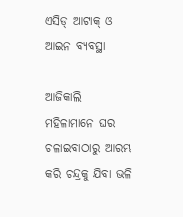ଏସିଡ୍‌ ଆଟାକ୍‌ ଓ ଆଇନ ବ୍ୟବସ୍ଥା

ଆଜିକାଲି ମହିଳାମାନେ ଘର ଚଳାଇବାଠାରୁ ଆରମ୍ଭ କରି ଚନ୍ଦ୍ରକୁ ଯିବା ଭଳି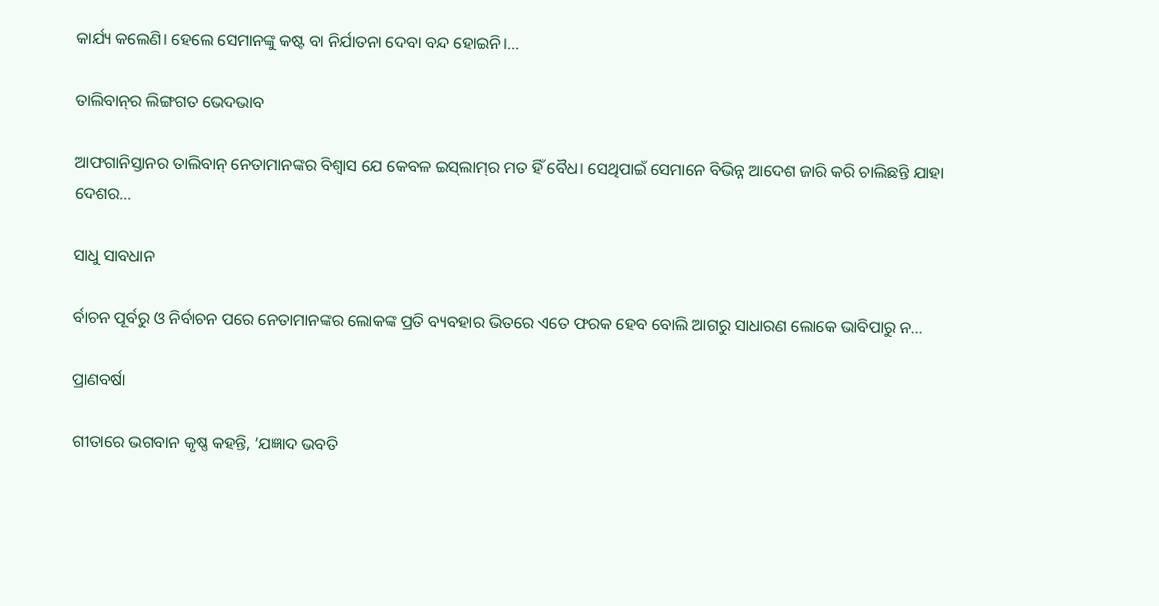କାର୍ଯ୍ୟ କଲେଣି। ହେଲେ ସେମାନଙ୍କୁ କଷ୍ଟ ବା ନିର୍ଯାତନା ଦେବା ବନ୍ଦ ହୋଇନି।...

ତାଲିବାନ୍‌ର ଲିଙ୍ଗଗତ ଭେଦଭାବ

ଆଫଗାନିସ୍ତାନର ତାଲିବାନ୍‌ ନେତାମାନଙ୍କର ବିଶ୍ୱାସ ଯେ କେବଳ ଇସ୍‌ଲାମ୍‌ର ମତ ହିଁ ବୈଧ। ସେଥିପାଇଁ ସେମାନେ ବିଭିନ୍ନ ଆଦେଶ ଜାରି କରି ଚାଲିଛନ୍ତି ଯାହା ଦେଶର...

ସାଧୁ ସାବଧାନ

ର୍ବାଚନ ପୂର୍ବରୁ ଓ ନିର୍ବାଚନ ପରେ ନେତାମାନଙ୍କର ଲୋକଙ୍କ ପ୍ରତି ବ୍ୟବହାର ଭିତରେ ଏତେ ଫରକ ହେବ ବୋଲି ଆଗରୁ ସାଧାରଣ ଲୋକେ ଭାବିପାରୁ ନ...

ପ୍ରାଣବର୍ଷା

ଗୀତାରେ ଭଗବାନ କୃଷ୍ଣ କହନ୍ତି, ‘ଯଜ୍ଞାଦ ଭବତି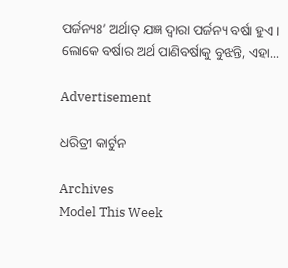ପର୍ଜନ୍ୟଃ’ ଅର୍ଥାତ୍‌ ଯଜ୍ଞ ଦ୍ୱାରା ପର୍ଜନ୍ୟ ବର୍ଷା ହୁଏ। ଲୋକେ ବର୍ଷାର ଅର୍ଥ ପାଣିବର୍ଷାକୁ ବୁଝନ୍ତି, ଏହା...

Advertisement

ଧରିତ୍ରୀ କାର୍ଟୁନ

Archives
Model This Week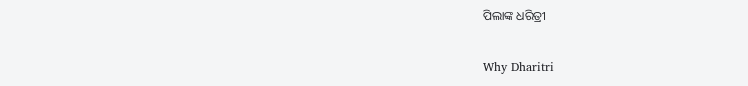ପିଲାଙ୍କ ଧରିତ୍ରୀ

Why Dharitri